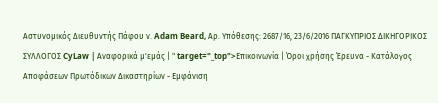Αστυνομικός Διευθυντής Πάφου ν. Adam Beard, Aρ. Υπόθεσης: 2687/16, 23/6/2016 ΠΑΓΚΥΠΡΙΟΣ ΔΙΚΗΓΟΡΙΚΟΣ ΣΥΛΛΟΓΟΣ CyLaw | Αναφορικά μ'εμάς | " target="_top">Επικοινωνία | Όροι χρήσης Έρευνα - Κατάλογος Αποφάσεων Πρωτόδικων Δικαστηρίων - Εμφάνιση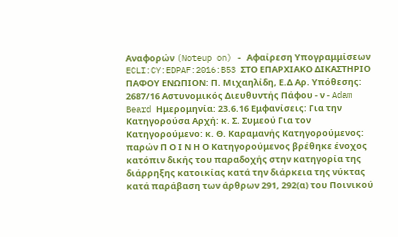Αναφορών (Noteup on) - Αφαίρεση Υπογραμμίσεων ECLI:CY:EDPAF:2016:B53 ΣΤΟ ΕΠΑΡΧΙΑΚΟ ΔΙΚΑΣΤΗΡΙΟ ΠΑΦΟΥ ΕΝΩΠΙΟΝ: Π. Μιχαηλίδη, Ε.Δ Aρ. Υπόθεσης: 2687/16 Αστυνομικός Διευθυντής Πάφου - ν - Adam Beard Ημερομηνία: 23.6.16 Εμφανίσεις: Για την Κατηγορούσα Αρχή: κ. Σ. Συμεού Για τον Κατηγορούμενο: κ. Θ. Καραμανής Κατηγορούμενος: παρών Π Ο Ι Ν Η Ο Κατηγορούμενος βρέθηκε ένοχος κατόπιν δικής του παραδοχής στην κατηγορία της διάρρηξης κατοικίας κατά την διάρκεια της νύκτας κατά παράβαση των άρθρων 291, 292(α) του Ποινικού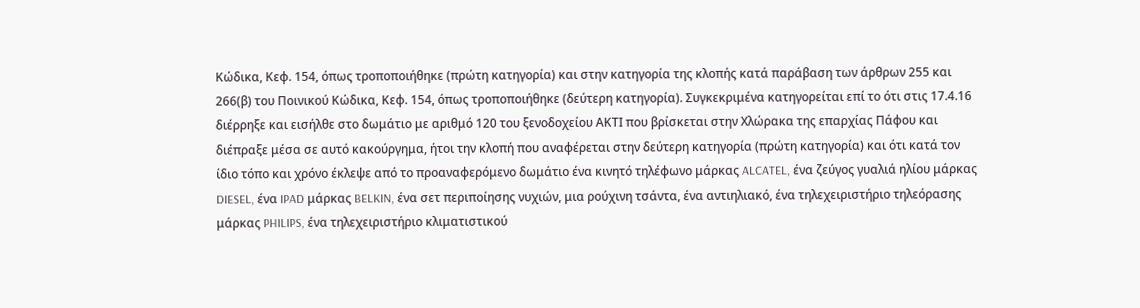Κώδικα, Κεφ. 154, όπως τροποποιήθηκε (πρώτη κατηγορία) και στην κατηγορία της κλοπής κατά παράβαση των άρθρων 255 και 266(β) του Ποινικού Κώδικα, Κεφ. 154, όπως τροποποιήθηκε (δεύτερη κατηγορία). Συγκεκριμένα κατηγορείται επί το ότι στις 17.4.16 διέρρηξε και εισήλθε στο δωμάτιο με αριθμό 120 του ξενοδοχείου ΑΚΤΙ που βρίσκεται στην Χλώρακα της επαρχίας Πάφου και διέπραξε μέσα σε αυτό κακούργημα, ήτοι την κλοπή που αναφέρεται στην δεύτερη κατηγορία (πρώτη κατηγορία) και ότι κατά τον ίδιο τόπο και χρόνο έκλεψε από το προαναφερόμενο δωμάτιο ένα κινητό τηλέφωνο μάρκας ALCATEL, ένα ζεύγος γυαλιά ηλίου μάρκας DIESEL, ένα IPAD μάρκας BELKIN, ένα σετ περιποίησης νυχιών, μια ρούχινη τσάντα, ένα αντιηλιακό, ένα τηλεχειριστήριο τηλεόρασης μάρκας PHILIPS, ένα τηλεχειριστήριο κλιματιστικού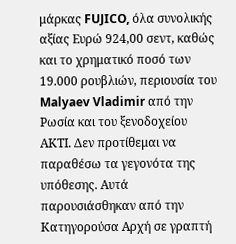μάρκας FUJICO, όλα συνολικής αξίας Ευρώ 924,00 σεντ, καθώς και το χρηματικό ποσό των 19.000 ρουβλιών, περιουσία του Malyaev Vladimir από την Ρωσία και του ξενοδοχείου ΑΚΤΙ. Δεν προτίθεμαι να παραθέσω τα γεγονότα της υπόθεσης. Αυτά παρουσιάσθηκαν από την Κατηγορούσα Αρχή σε γραπτή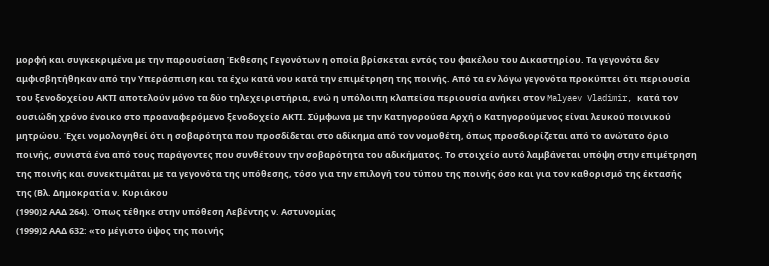μορφή και συγκεκριμένα με την παρουσίαση Έκθεσης Γεγονότων η οποία βρίσκεται εντός του φακέλου του Δικαστηρίου. Τα γεγονότα δεν αμφισβητήθηκαν από την Υπεράσπιση και τα έχω κατά νου κατά την επιμέτρηση της ποινής. Από τα εν λόγω γεγονότα προκύπτει ότι περιουσία του ξενοδοχείου ΑΚΤΙ αποτελούν μόνο τα δύο τηλεχειριστήρια, ενώ η υπόλοιπη κλαπείσα περιουσία ανήκει στον Malyaev Vladimir, κατά τον ουσιώδη χρόνο ένοικο στο προαναφερόμενο ξενοδοχείο ΑΚΤΙ. Σύμφωνα με την Κατηγορούσα Αρχή ο Κατηγορούμενος είναι λευκού ποινικού μητρώου. Έχει νομολογηθεί ότι η σοβαρότητα που προσδίδεται στο αδίκημα από τον νομοθέτη, όπως προσδιορίζεται από το ανώτατο όριο ποινής, συνιστά ένα από τους παράγοντες που συνθέτουν την σοβαρότητα του αδικήματος. Το στοιχείο αυτό λαμβάνεται υπόψη στην επιμέτρηση της ποινής και συνεκτιμάται με τα γεγονότα της υπόθεσης, τόσο για την επιλογή του τύπου της ποινής όσο και για τον καθορισμό της έκτασής της (Βλ. Δημοκρατία ν. Κυριάκου
(1990)2 ΑΑΔ 264). Όπως τέθηκε στην υπόθεση Λεβέντης ν. Αστυνομίας
(1999)2 ΑΑΔ 632: «το μέγιστο ύψος της ποινής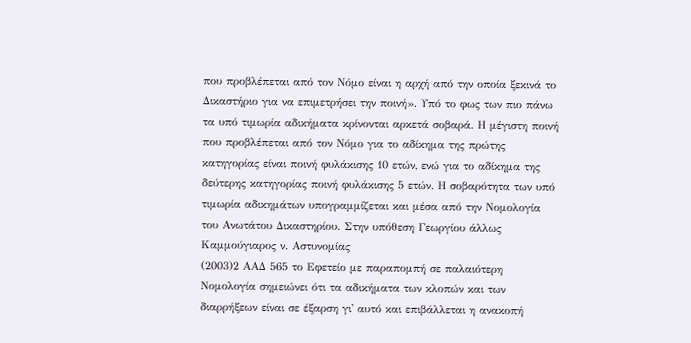που προβλέπεται από τον Νόμο είναι η αρχή από την οποία ξεκινά το Δικαστήριο για να επιμετρήσει την ποινή». Υπό το φως των πιο πάνω τα υπό τιμωρία αδικήματα κρίνονται αρκετά σοβαρά. Η μέγιστη ποινή που προβλέπεται από τον Νόμο για το αδίκημα της πρώτης κατηγορίας είναι ποινή φυλάκισης 10 ετών, ενώ για το αδίκημα της δεύτερης κατηγορίας ποινή φυλάκισης 5 ετών. Η σοβαρότητα των υπό τιμωρία αδικημάτων υπογραμμίζεται και μέσα από την Νομολογία του Ανωτάτου Δικαστηρίου. Στην υπόθεση Γεωργίου άλλως Καμμούγιαρος ν. Αστυνομίας
(2003)2 ΑΑΔ 565 το Εφετείο με παραπομπή σε παλαιότερη Νομολογία σημειώνει ότι τα αδικήματα των κλοπών και των διαρρήξεων είναι σε έξαρση γι' αυτό και επιβάλλεται η ανακοπή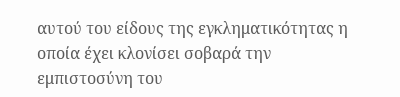αυτού του είδους της εγκληματικότητας η οποία έχει κλονίσει σοβαρά την εμπιστοσύνη του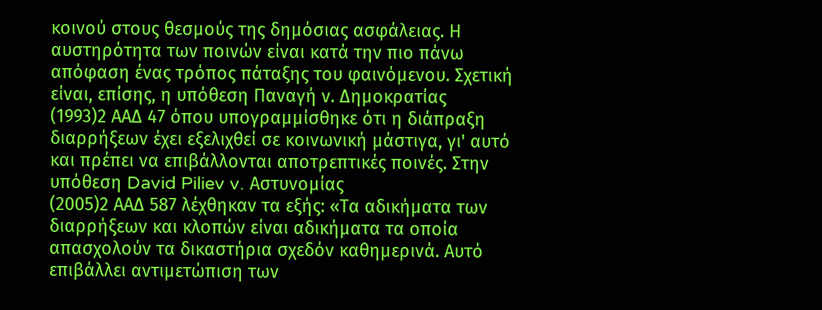κοινού στους θεσμούς της δημόσιας ασφάλειας. Η αυστηρότητα των ποινών είναι κατά την πιο πάνω απόφαση ένας τρόπος πάταξης του φαινόμενου. Σχετική είναι, επίσης, η υπόθεση Παναγή ν. Δημοκρατίας
(1993)2 ΑΑΔ 47 όπου υπογραμμίσθηκε ότι η διάπραξη διαρρήξεων έχει εξελιχθεί σε κοινωνική μάστιγα, γι' αυτό και πρέπει να επιβάλλονται αποτρεπτικές ποινές. Στην υπόθεση David Piliev v. Αστυνομίας
(2005)2 ΑΑΔ 587 λέχθηκαν τα εξής: «Τα αδικήματα των διαρρήξεων και κλοπών είναι αδικήματα τα οποία απασχολούν τα δικαστήρια σχεδόν καθημερινά. Αυτό επιβάλλει αντιμετώπιση των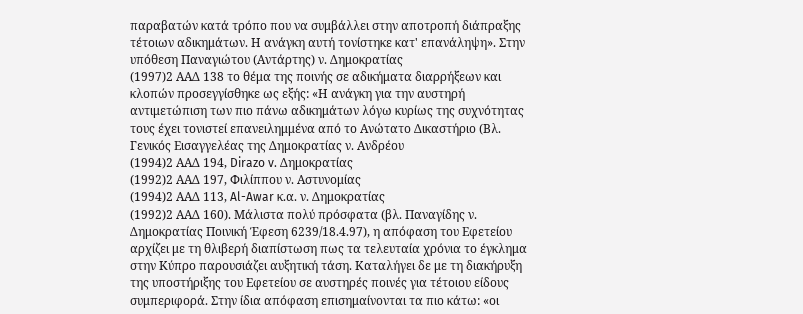παραβατών κατά τρόπο που να συμβάλλει στην αποτροπή διάπραξης τέτοιων αδικημάτων. Η ανάγκη αυτή τονίστηκε κατ' επανάληψη». Στην υπόθεση Παναγιώτου (Αντάρτης) ν. Δημοκρατίας
(1997)2 ΑΑΔ 138 το θέμα της ποινής σε αδικήματα διαρρήξεων και κλοπών προσεγγίσθηκε ως εξής: «Η ανάγκη για την αυστηρή αντιμετώπιση των πιο πάνω αδικημάτων λόγω κυρίως της συχνότητας τους έχει τονιστεί επανειλημμένα από το Ανώτατο Δικαστήριο (Βλ. Γενικός Εισαγγελέας της Δημοκρατίας ν. Ανδρέου
(1994)2 ΑΑΔ 194, Dirazo v. Δημοκρατίας
(1992)2 ΑΑΔ 197, Φιλίππου ν. Αστυνομίας
(1994)2 ΑΑΔ 113, Al-Awar κ.α. ν. Δημοκρατίας
(1992)2 ΑΑΔ 160). Μάλιστα πολύ πρόσφατα (βλ. Παναγίδης ν. Δημοκρατίας Ποινική Έφεση 6239/18.4.97), η απόφαση του Εφετείου αρχίζει με τη θλιβερή διαπίστωση πως τα τελευταία χρόνια το έγκλημα στην Κύπρο παρουσιάζει αυξητική τάση. Καταλήγει δε με τη διακήρυξη της υποστήριξης του Εφετείου σε αυστηρές ποινές για τέτοιου είδους συμπεριφορά. Στην ίδια απόφαση επισημαίνονται τα πιο κάτω: «οι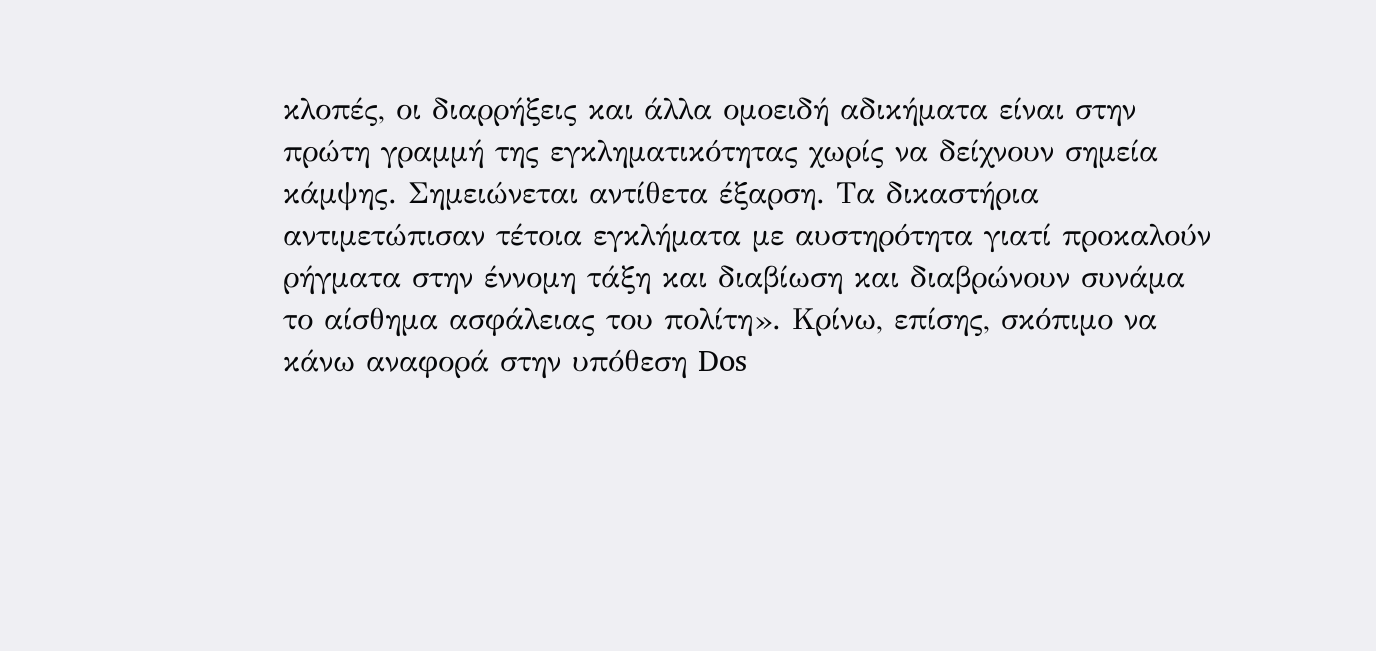κλοπές, οι διαρρήξεις και άλλα ομοειδή αδικήματα είναι στην πρώτη γραμμή της εγκληματικότητας χωρίς να δείχνουν σημεία κάμψης. Σημειώνεται αντίθετα έξαρση. Τα δικαστήρια αντιμετώπισαν τέτοια εγκλήματα με αυστηρότητα γιατί προκαλούν ρήγματα στην έννομη τάξη και διαβίωση και διαβρώνουν συνάμα το αίσθημα ασφάλειας του πολίτη». Κρίνω, επίσης, σκόπιμο να κάνω αναφορά στην υπόθεση Dos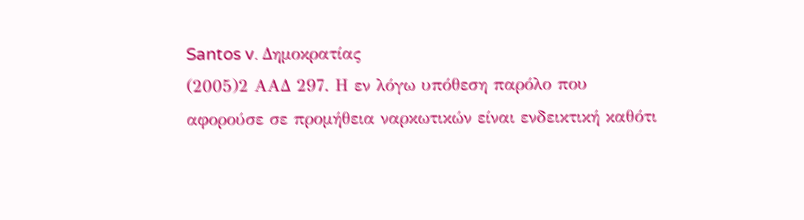Santos v. Δημοκρατίας
(2005)2 ΑΑΔ 297. Η εν λόγω υπόθεση παρόλο που αφορούσε σε προμήθεια ναρκωτικών είναι ενδεικτική καθότι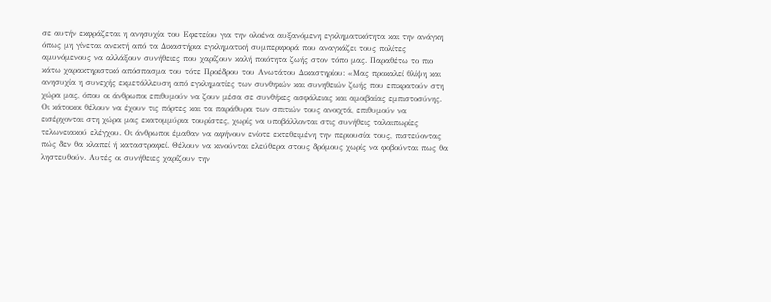σε αυτήν εκφράζεται η ανησυχία του Εφετείου για την ολοένα αυξανόμενη εγκληματικότητα και την ανάγκη όπως μη γίνεται ανεκτή από τα Δικαστήρια εγκληματική συμπεριφορά που αναγκάζει τους πολίτες αμυνόμενους να αλλάξουν συνήθειες που χαρίζουν καλή ποιότητα ζωής στον τόπο μας. Παραθέτω το πιο κάτω χαρακτηριστικό απόσπασμα του τότε Προέδρου του Ανωτάτου Δικαστηρίου: «Μας προκαλεί θλίψη και ανησυχία η συνεχής εκμετάλλευση από εγκληματίες των συνθηκών και συνηθειών ζωής που επικρατούν στη χώρα μας, όπου οι άνθρωποι επιθυμούν να ζουν μέσα σε συνθήκες ασφάλειας και αμοιβαίας εμπιστοσύνης. Οι κάτοικοι θέλουν να έχουν τις πόρτες και τα παράθυρα των σπιτιών τους ανοιχτά, επιθυμούν να εισέρχονται στη χώρα μας εκατομμύρια τουρίστες, χωρίς να υποβάλλονται στις συνήθεις ταλαιπωρίες τελωνειακού ελέγχου. Οι άνθρωποι έμαθαν να αφήνουν ενίοτε εκτεθειμένη την περιουσία τους, πιστεύοντας πώς δεν θα κλαπεί ή καταστραφεί. Θέλουν να κινούνται ελεύθερα στους δρόμους χωρίς να φοβούνται πως θα ληστευθούν. Αυτές οι συνήθειες χαρίζουν την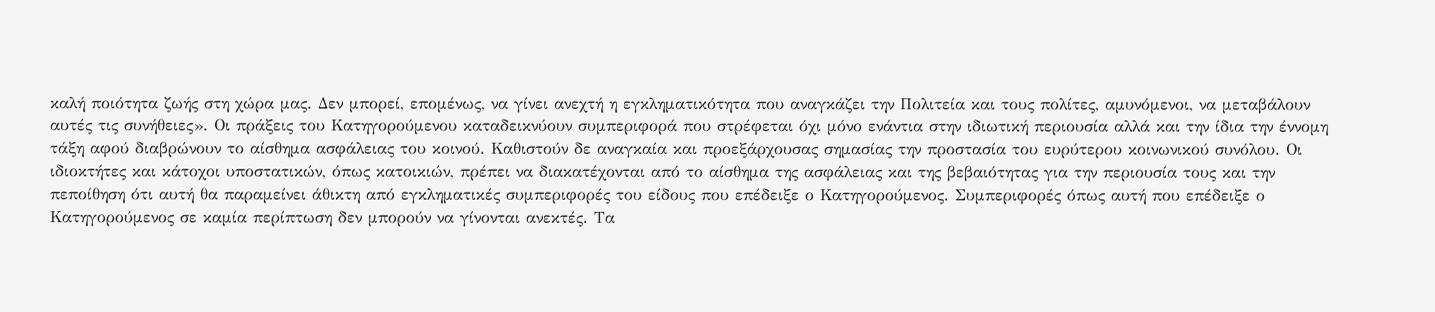καλή ποιότητα ζωής στη χώρα μας. Δεν μπορεί, επομένως, να γίνει ανεχτή η εγκληματικότητα που αναγκάζει την Πολιτεία και τους πολίτες, αμυνόμενοι, να μεταβάλουν αυτές τις συνήθειες». Οι πράξεις του Κατηγορούμενου καταδεικνύουν συμπεριφορά που στρέφεται όχι μόνο ενάντια στην ιδιωτική περιουσία αλλά και την ίδια την έννομη τάξη αφού διαβρώνουν το αίσθημα ασφάλειας του κοινού. Καθιστούν δε αναγκαία και προεξάρχουσας σημασίας την προστασία του ευρύτερου κοινωνικού συνόλου. Οι ιδιοκτήτες και κάτοχοι υποστατικών, όπως κατοικιών, πρέπει να διακατέχονται από το αίσθημα της ασφάλειας και της βεβαιότητας για την περιουσία τους και την πεποίθηση ότι αυτή θα παραμείνει άθικτη από εγκληματικές συμπεριφορές του είδους που επέδειξε ο Κατηγορούμενος. Συμπεριφορές όπως αυτή που επέδειξε ο Κατηγορούμενος σε καμία περίπτωση δεν μπορούν να γίνονται ανεκτές. Τα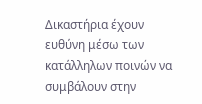Δικαστήρια έχουν ευθύνη μέσω των κατάλληλων ποινών να συμβάλουν στην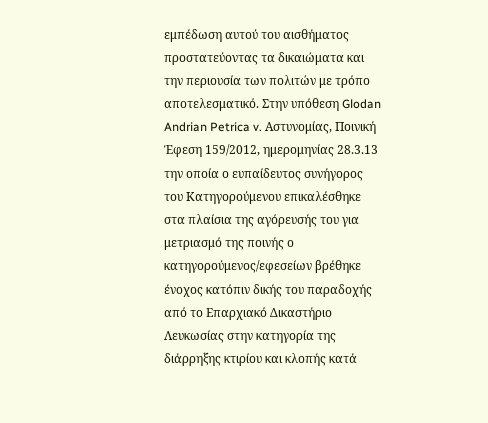εμπέδωση αυτού του αισθήματος προστατεύοντας τα δικαιώματα και την περιουσία των πολιτών με τρόπο αποτελεσματικό. Στην υπόθεση Glodan Andrian Petrica v. Αστυνομίας, Ποινική Έφεση 159/2012, ημερομηνίας 28.3.13 την οποία ο ευπαίδευτος συνήγορος του Κατηγορούμενου επικαλέσθηκε στα πλαίσια της αγόρευσής του για μετριασμό της ποινής ο κατηγορούμενος/εφεσείων βρέθηκε ένοχος κατόπιν δικής του παραδοχής από το Επαρχιακό Δικαστήριο Λευκωσίας στην κατηγορία της διάρρηξης κτιρίου και κλοπής κατά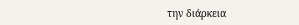την διάρκεια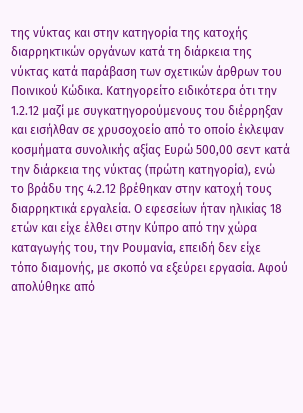της νύκτας και στην κατηγορία της κατοχής διαρρηκτικών οργάνων κατά τη διάρκεια της νύκτας κατά παράβαση των σχετικών άρθρων του Ποινικού Κώδικα. Κατηγορείτο ειδικότερα ότι την 1.2.12 μαζί με συγκατηγορούμενους του διέρρηξαν και εισήλθαν σε χρυσοχοείο από το οποίο έκλεψαν κοσμήματα συνολικής αξίας Ευρώ 500,00 σεντ κατά την διάρκεια της νύκτας (πρώτη κατηγορία), ενώ το βράδυ της 4.2.12 βρέθηκαν στην κατοχή τους διαρρηκτικά εργαλεία. Ο εφεσείων ήταν ηλικίας 18 ετών και είχε έλθει στην Κύπρο από την χώρα καταγωγής του, την Ρουμανία, επειδή δεν είχε τόπο διαμονής, με σκοπό να εξεύρει εργασία. Αφού απολύθηκε από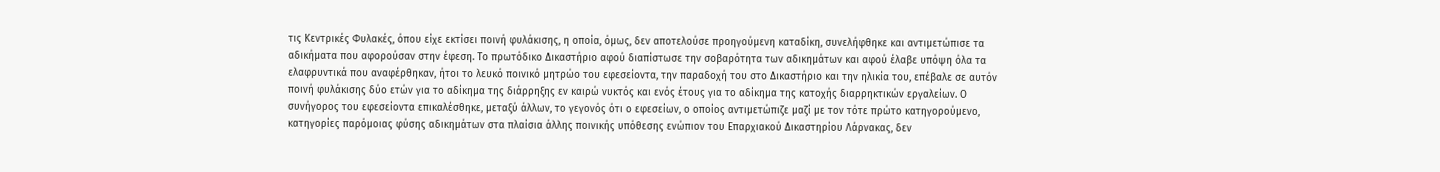τις Κεντρικές Φυλακές, όπου είχε εκτίσει ποινή φυλάκισης, η οποία, όμως, δεν αποτελούσε προηγούμενη καταδίκη, συνελήφθηκε και αντιμετώπισε τα αδικήματα που αφορούσαν στην έφεση. Το πρωτόδικο Δικαστήριο αφού διαπίστωσε την σοβαρότητα των αδικημάτων και αφού έλαβε υπόψη όλα τα ελαφρυντικά που αναφέρθηκαν, ήτοι το λευκό ποινικό μητρώο του εφεσείοντα, την παραδοχή του στο Δικαστήριο και την ηλικία του, επέβαλε σε αυτόν ποινή φυλάκισης δύο ετών για το αδίκημα της διάρρηξης εν καιρώ νυκτός και ενός έτους για το αδίκημα της κατοχής διαρρηκτικών εργαλείων. Ο συνήγορος του εφεσείοντα επικαλέσθηκε, μεταξύ άλλων, το γεγονός ότι ο εφεσείων, ο οποίος αντιμετώπιζε μαζί με τον τότε πρώτο κατηγορούμενο, κατηγορίες παρόμοιας φύσης αδικημάτων στα πλαίσια άλλης ποινικής υπόθεσης ενώπιον του Επαρχιακού Δικαστηρίου Λάρνακας, δεν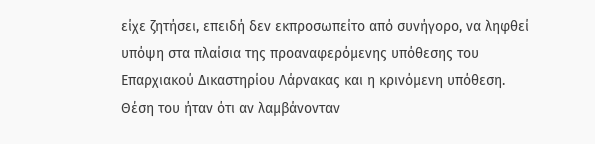είχε ζητήσει, επειδή δεν εκπροσωπείτο από συνήγορο, να ληφθεί υπόψη στα πλαίσια της προαναφερόμενης υπόθεσης του Επαρχιακού Δικαστηρίου Λάρνακας και η κρινόμενη υπόθεση. Θέση του ήταν ότι αν λαμβάνονταν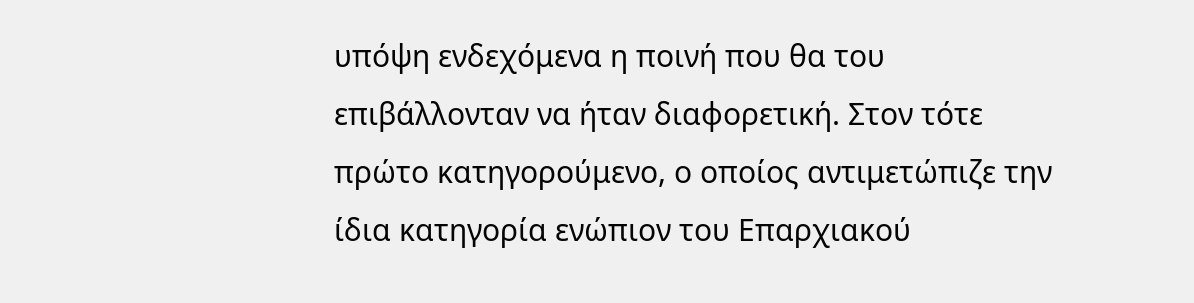υπόψη ενδεχόμενα η ποινή που θα του επιβάλλονταν να ήταν διαφορετική. Στον τότε πρώτο κατηγορούμενο, ο οποίος αντιμετώπιζε την ίδια κατηγορία ενώπιον του Επαρχιακού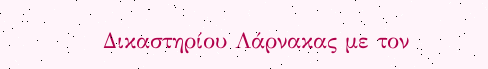Δικαστηρίου Λάρνακας με τον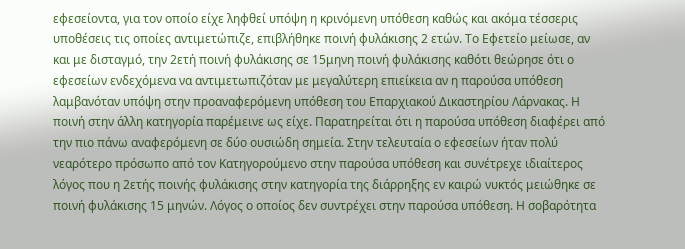εφεσείοντα, για τον οποίο είχε ληφθεί υπόψη η κρινόμενη υπόθεση καθώς και ακόμα τέσσερις υποθέσεις τις οποίες αντιμετώπιζε, επιβλήθηκε ποινή φυλάκισης 2 ετών. Το Εφετείο μείωσε, αν και με δισταγμό, την 2ετή ποινή φυλάκισης σε 15μηνη ποινή φυλάκισης καθότι θεώρησε ότι ο εφεσείων ενδεχόμενα να αντιμετωπιζόταν με μεγαλύτερη επιείκεια αν η παρούσα υπόθεση λαμβανόταν υπόψη στην προαναφερόμενη υπόθεση του Επαρχιακού Δικαστηρίου Λάρνακας. Η ποινή στην άλλη κατηγορία παρέμεινε ως είχε. Παρατηρείται ότι η παρούσα υπόθεση διαφέρει από την πιο πάνω αναφερόμενη σε δύο ουσιώδη σημεία. Στην τελευταία ο εφεσείων ήταν πολύ νεαρότερο πρόσωπο από τον Κατηγορούμενο στην παρούσα υπόθεση και συνέτρεχε ιδιαίτερος λόγος που η 2ετής ποινής φυλάκισης στην κατηγορία της διάρρηξης εν καιρώ νυκτός μειώθηκε σε ποινή φυλάκισης 15 μηνών. Λόγος ο οποίος δεν συντρέχει στην παρούσα υπόθεση. Η σοβαρότητα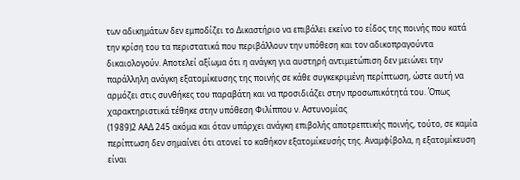των αδικημάτων δεν εμποδίζει το Δικαστήριο να επιβάλει εκείνο το είδος της ποινής που κατά την κρίση του τα περιστατικά που περιβάλλουν την υπόθεση και τον αδικοπραγούντα δικαιολογούν. Αποτελεί αξίωμα ότι η ανάγκη για αυστηρή αντιμετώπιση δεν μειώνει την παράλληλη ανάγκη εξατομίκευσης της ποινής σε κάθε συγκεκριμένη περίπτωση, ώστε αυτή να αρμόζει στις συνθήκες του παραβάτη και να προσιδιάζει στην προσωπικότητά του. Όπως χαρακτηριστικά τέθηκε στην υπόθεση Φιλίππου ν. Αστυνομίας
(1989)2 ΑΑΔ 245 ακόμα και όταν υπάρχει ανάγκη επιβολής αποτρεπτικής ποινής, τούτο, σε καμία περίπτωση δεν σημαίνει ότι ατονεί το καθήκον εξατομίκευσής της. Αναμφίβολα, η εξατομίκευση είναι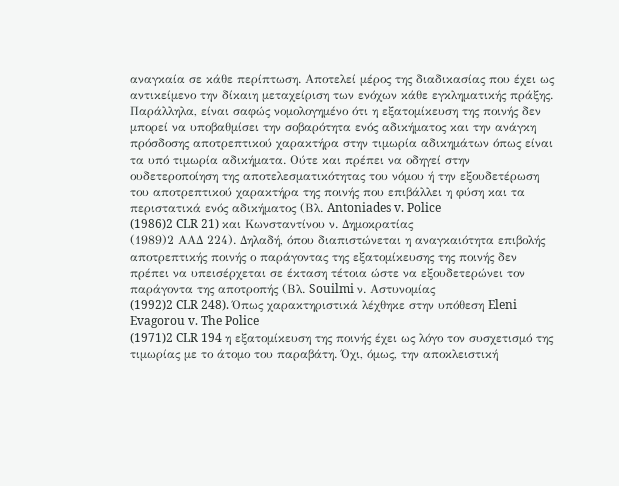αναγκαία σε κάθε περίπτωση. Αποτελεί μέρος της διαδικασίας που έχει ως αντικείμενο την δίκαιη μεταχείριση των ενόχων κάθε εγκληματικής πράξης. Παράλληλα, είναι σαφώς νομολογημένο ότι η εξατομίκευση της ποινής δεν μπορεί να υποβαθμίσει την σοβαρότητα ενός αδικήματος και την ανάγκη πρόσδοσης αποτρεπτικού χαρακτήρα στην τιμωρία αδικημάτων όπως είναι τα υπό τιμωρία αδικήματα. Ούτε και πρέπει να οδηγεί στην ουδετεροποίηση της αποτελεσματικότητας του νόμου ή την εξουδετέρωση του αποτρεπτικού χαρακτήρα της ποινής που επιβάλλει η φύση και τα περιστατικά ενός αδικήματος (Βλ. Antoniades v. Police
(1986)2 CLR 21) και Κωνσταντίνου ν. Δημοκρατίας
(1989)2 ΑΑΔ 224). Δηλαδή, όπου διαπιστώνεται η αναγκαιότητα επιβολής αποτρεπτικής ποινής ο παράγοντας της εξατομίκευσης της ποινής δεν πρέπει να υπεισέρχεται σε έκταση τέτοια ώστε να εξουδετερώνει τον παράγοντα της αποτροπής (Βλ. Souilmi ν. Αστυνομίας
(1992)2 CLR 248). Όπως χαρακτηριστικά λέχθηκε στην υπόθεση Eleni Evagorou v. The Police
(1971)2 CLR 194 η εξατομίκευση της ποινής έχει ως λόγο τον συσχετισμό της τιμωρίας με το άτομο του παραβάτη. Όχι, όμως, την αποκλειστική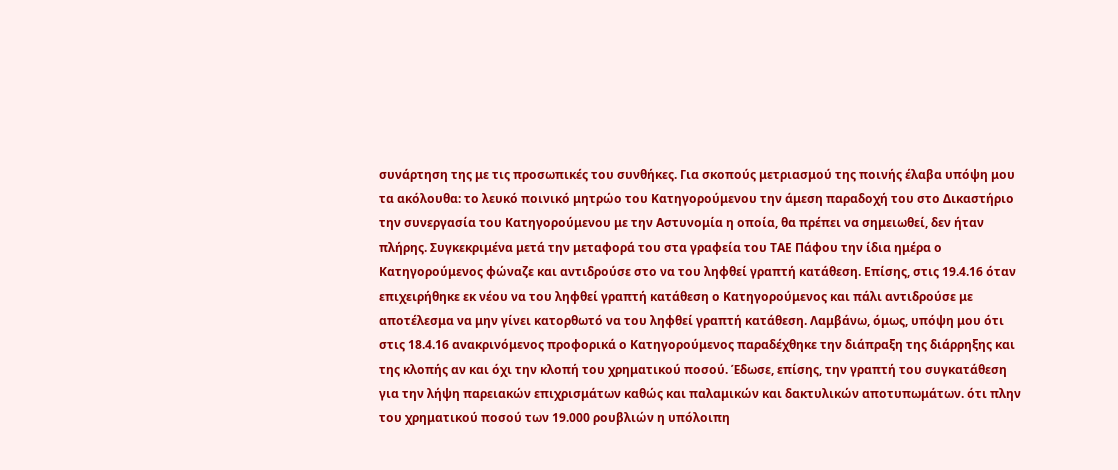συνάρτηση της με τις προσωπικές του συνθήκες. Για σκοπούς μετριασμού της ποινής έλαβα υπόψη μου τα ακόλουθα: το λευκό ποινικό μητρώο του Κατηγορούμενου την άμεση παραδοχή του στο Δικαστήριο την συνεργασία του Κατηγορούμενου με την Αστυνομία η οποία, θα πρέπει να σημειωθεί, δεν ήταν πλήρης. Συγκεκριμένα μετά την μεταφορά του στα γραφεία του ΤΑΕ Πάφου την ίδια ημέρα ο Κατηγορούμενος φώναζε και αντιδρούσε στο να του ληφθεί γραπτή κατάθεση. Επίσης, στις 19.4.16 όταν επιχειρήθηκε εκ νέου να του ληφθεί γραπτή κατάθεση ο Κατηγορούμενος και πάλι αντιδρούσε με αποτέλεσμα να μην γίνει κατορθωτό να του ληφθεί γραπτή κατάθεση. Λαμβάνω, όμως, υπόψη μου ότι στις 18.4.16 ανακρινόμενος προφορικά ο Κατηγορούμενος παραδέχθηκε την διάπραξη της διάρρηξης και της κλοπής αν και όχι την κλοπή του χρηματικού ποσού. Έδωσε, επίσης, την γραπτή του συγκατάθεση για την λήψη παρειακών επιχρισμάτων καθώς και παλαμικών και δακτυλικών αποτυπωμάτων. ότι πλην του χρηματικού ποσού των 19.000 ρουβλιών η υπόλοιπη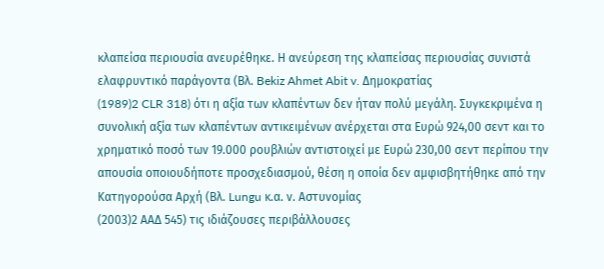κλαπείσα περιουσία ανευρέθηκε. Η ανεύρεση της κλαπείσας περιουσίας συνιστά ελαφρυντικό παράγοντα (Βλ. Bekiz Ahmet Abit v. Δημοκρατίας
(1989)2 CLR 318) ότι η αξία των κλαπέντων δεν ήταν πολύ μεγάλη. Συγκεκριμένα η συνολική αξία των κλαπέντων αντικειμένων ανέρχεται στα Ευρώ 924,00 σεντ και το χρηματικό ποσό των 19.000 ρουβλιών αντιστοιχεί με Ευρώ 230,00 σεντ περίπου την απουσία οποιουδήποτε προσχεδιασμού, θέση η οποία δεν αμφισβητήθηκε από την Κατηγορούσα Αρχή (Βλ. Lungu κ.α. ν. Αστυνομίας
(2003)2 ΑΑΔ 545) τις ιδιάζουσες περιβάλλουσες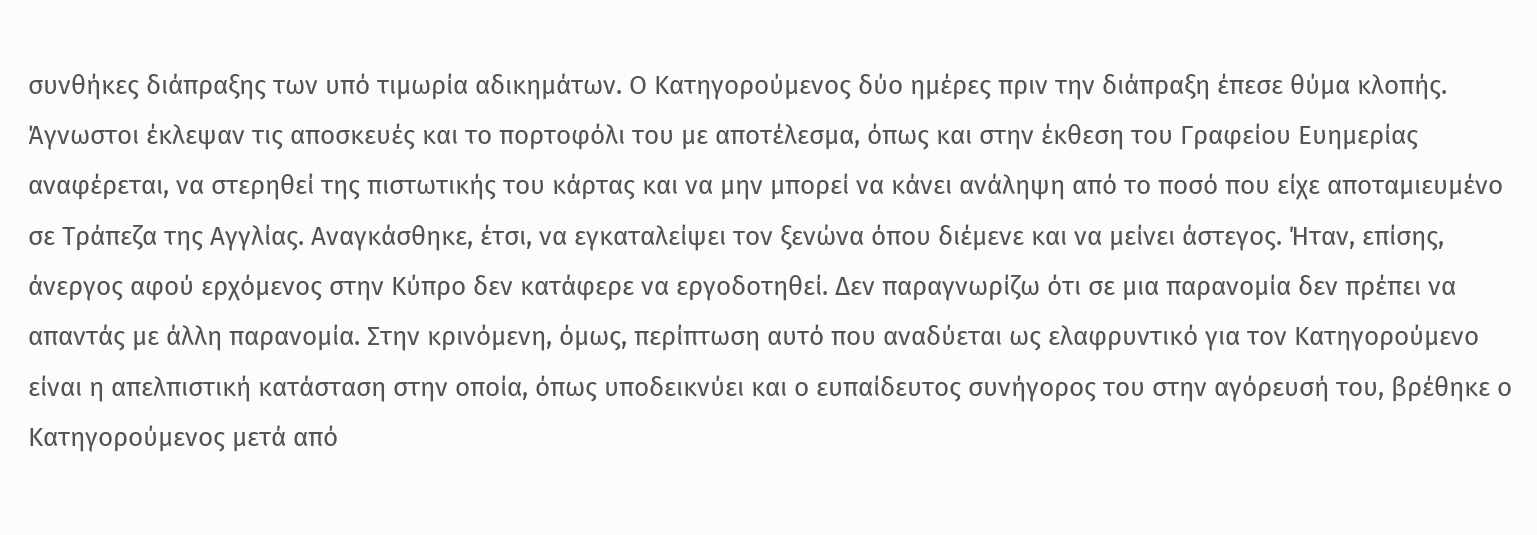συνθήκες διάπραξης των υπό τιμωρία αδικημάτων. Ο Κατηγορούμενος δύο ημέρες πριν την διάπραξη έπεσε θύμα κλοπής. Άγνωστοι έκλεψαν τις αποσκευές και το πορτοφόλι του με αποτέλεσμα, όπως και στην έκθεση του Γραφείου Ευημερίας αναφέρεται, να στερηθεί της πιστωτικής του κάρτας και να μην μπορεί να κάνει ανάληψη από το ποσό που είχε αποταμιευμένο σε Τράπεζα της Αγγλίας. Αναγκάσθηκε, έτσι, να εγκαταλείψει τον ξενώνα όπου διέμενε και να μείνει άστεγος. Ήταν, επίσης, άνεργος αφού ερχόμενος στην Κύπρο δεν κατάφερε να εργοδοτηθεί. Δεν παραγνωρίζω ότι σε μια παρανομία δεν πρέπει να απαντάς με άλλη παρανομία. Στην κρινόμενη, όμως, περίπτωση αυτό που αναδύεται ως ελαφρυντικό για τον Κατηγορούμενο είναι η απελπιστική κατάσταση στην οποία, όπως υποδεικνύει και ο ευπαίδευτος συνήγορος του στην αγόρευσή του, βρέθηκε ο Κατηγορούμενος μετά από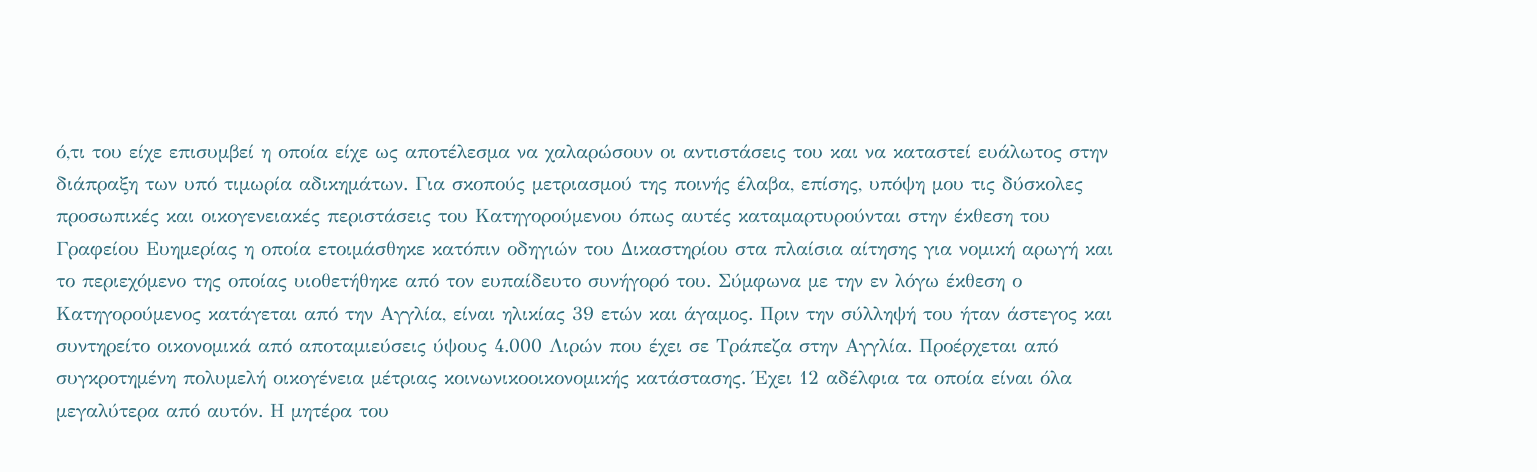ό,τι του είχε επισυμβεί η οποία είχε ως αποτέλεσμα να χαλαρώσουν οι αντιστάσεις του και να καταστεί ευάλωτος στην διάπραξη των υπό τιμωρία αδικημάτων. Για σκοπούς μετριασμού της ποινής έλαβα, επίσης, υπόψη μου τις δύσκολες προσωπικές και οικογενειακές περιστάσεις του Κατηγορούμενου όπως αυτές καταμαρτυρούνται στην έκθεση του Γραφείου Ευημερίας η οποία ετοιμάσθηκε κατόπιν οδηγιών του Δικαστηρίου στα πλαίσια αίτησης για νομική αρωγή και το περιεχόμενο της οποίας υιοθετήθηκε από τον ευπαίδευτο συνήγορό του. Σύμφωνα με την εν λόγω έκθεση ο Κατηγορούμενος κατάγεται από την Αγγλία, είναι ηλικίας 39 ετών και άγαμος. Πριν την σύλληψή του ήταν άστεγος και συντηρείτο οικονομικά από αποταμιεύσεις ύψους 4.000 Λιρών που έχει σε Τράπεζα στην Αγγλία. Προέρχεται από συγκροτημένη πολυμελή οικογένεια μέτριας κοινωνικοοικονομικής κατάστασης. Έχει 12 αδέλφια τα οποία είναι όλα μεγαλύτερα από αυτόν. Η μητέρα του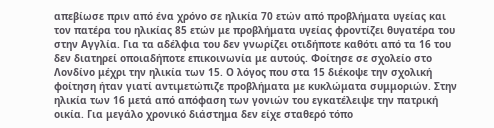απεβίωσε πριν από ένα χρόνο σε ηλικία 70 ετών από προβλήματα υγείας και τον πατέρα του ηλικίας 85 ετών με προβλήματα υγείας φροντίζει θυγατέρα του στην Αγγλία. Για τα αδέλφια του δεν γνωρίζει οτιδήποτε καθότι από τα 16 του δεν διατηρεί οποιαδήποτε επικοινωνία με αυτούς. Φοίτησε σε σχολείο στο Λονδίνο μέχρι την ηλικία των 15. Ο λόγος που στα 15 διέκοψε την σχολική φοίτηση ήταν γιατί αντιμετώπιζε προβλήματα με κυκλώματα συμμοριών. Στην ηλικία των 16 μετά από απόφαση των γονιών του εγκατέλειψε την πατρική οικία. Για μεγάλο χρονικό διάστημα δεν είχε σταθερό τόπο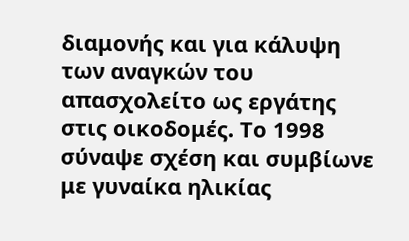διαμονής και για κάλυψη των αναγκών του απασχολείτο ως εργάτης στις οικοδομές. Το 1998 σύναψε σχέση και συμβίωνε με γυναίκα ηλικίας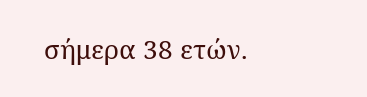σήμερα 38 ετών.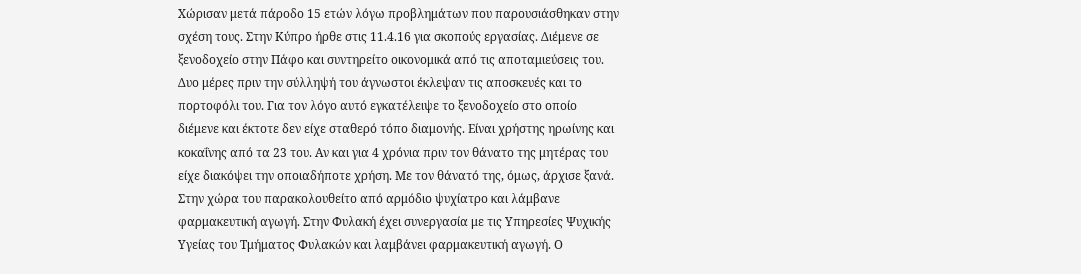Χώρισαν μετά πάροδο 15 ετών λόγω προβλημάτων που παρουσιάσθηκαν στην σχέση τους. Στην Κύπρο ήρθε στις 11.4.16 για σκοπούς εργασίας. Διέμενε σε ξενοδοχείο στην Πάφο και συντηρείτο οικονομικά από τις αποταμιεύσεις του. Δυο μέρες πριν την σύλληψή του άγνωστοι έκλεψαν τις αποσκευές και το πορτοφόλι του. Για τον λόγο αυτό εγκατέλειψε το ξενοδοχείο στο οποίο διέμενε και έκτοτε δεν είχε σταθερό τόπο διαμονής. Είναι χρήστης ηρωίνης και κοκαΐνης από τα 23 του. Αν και για 4 χρόνια πριν τον θάνατο της μητέρας του είχε διακόψει την οποιαδήποτε χρήση. Με τον θάνατό της, όμως, άρχισε ξανά. Στην χώρα του παρακολουθείτο από αρμόδιο ψυχίατρο και λάμβανε φαρμακευτική αγωγή. Στην Φυλακή έχει συνεργασία με τις Υπηρεσίες Ψυχικής Υγείας του Τμήματος Φυλακών και λαμβάνει φαρμακευτική αγωγή. Ο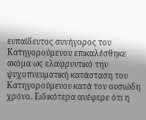ευπαίδευτος συνήγορος του Κατηγορούμενου επικαλέσθηκε ακόμα ως ελαφρυντικό την ψυχοπνευματική κατάσταση του Κατηγορούμενου κατά τον ουσιώδη χρόνο. Ειδικότερα ανέφερε ότι η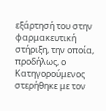εξάρτησή του στην φαρμακευτική στήριξη, την οποία, προδήλως, ο Κατηγορούμενος στερήθηκε με τον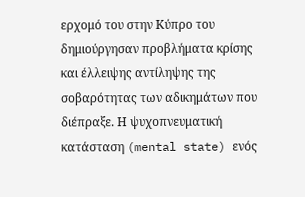ερχομό του στην Κύπρο του δημιούργησαν προβλήματα κρίσης και έλλειψης αντίληψης της σοβαρότητας των αδικημάτων που διέπραξε. Η ψυχοπνευματική κατάσταση (mental state) ενός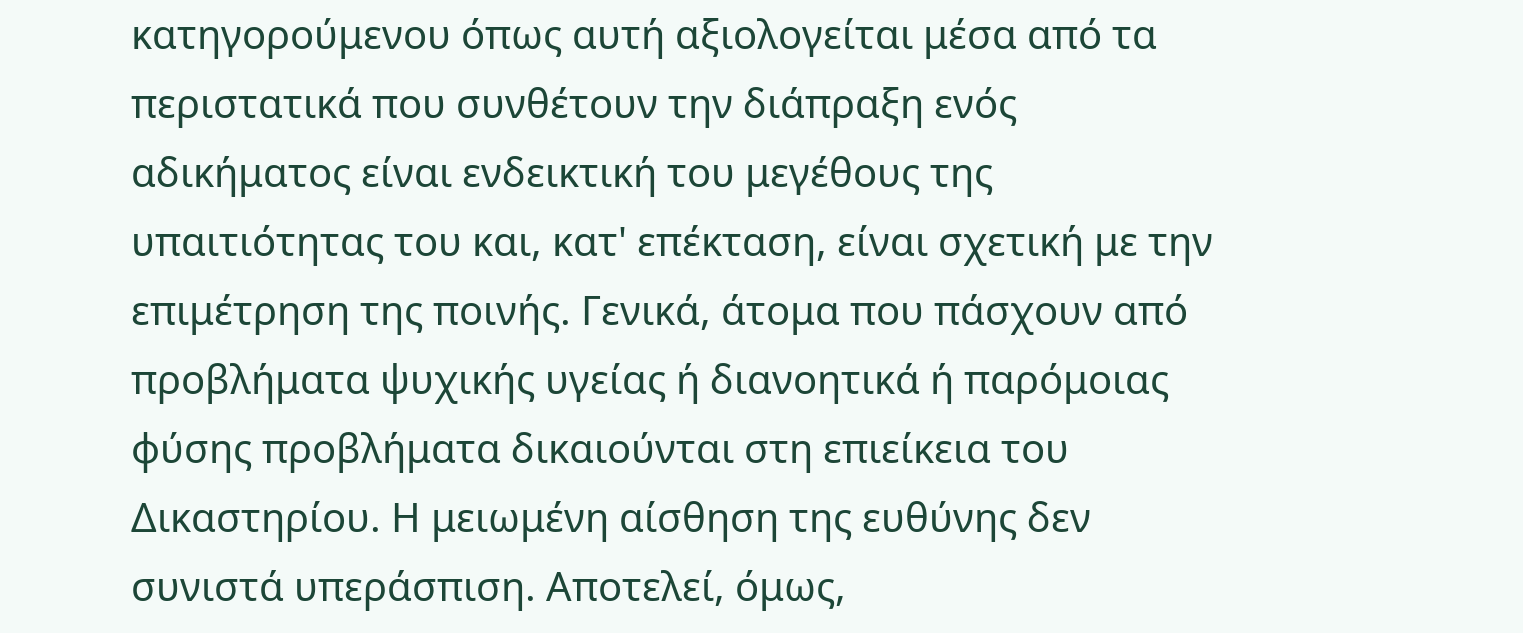κατηγορούμενου όπως αυτή αξιολογείται μέσα από τα περιστατικά που συνθέτουν την διάπραξη ενός αδικήματος είναι ενδεικτική του μεγέθους της υπαιτιότητας του και, κατ' επέκταση, είναι σχετική με την επιμέτρηση της ποινής. Γενικά, άτομα που πάσχουν από προβλήματα ψυχικής υγείας ή διανοητικά ή παρόμοιας φύσης προβλήματα δικαιούνται στη επιείκεια του Δικαστηρίου. Η μειωμένη αίσθηση της ευθύνης δεν συνιστά υπεράσπιση. Αποτελεί, όμως,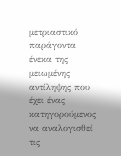μετριαστικό παράγοντα ένεκα της μειωμένης αντίληψης που έχει ένας κατηγορούμενος να αναλογισθεί τις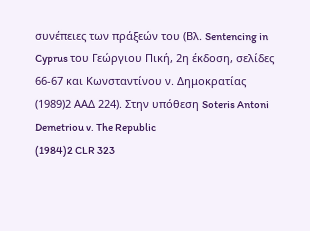συνέπειες των πράξεών του (Βλ. Sentencing in Cyprus του Γεώργιου Πική, 2η έκδοση, σελίδες 66-67 και Κωνσταντίνου ν. Δημοκρατίας
(1989)2 ΑΑΔ 224). Στην υπόθεση Soteris Antoni Demetriou v. The Republic
(1984)2 CLR 323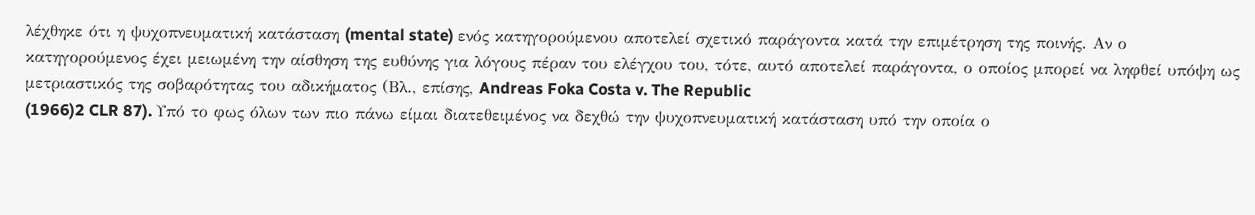λέχθηκε ότι η ψυχοπνευματική κατάσταση (mental state) ενός κατηγορούμενου αποτελεί σχετικό παράγοντα κατά την επιμέτρηση της ποινής. Αν ο κατηγορούμενος έχει μειωμένη την αίσθηση της ευθύνης για λόγους πέραν του ελέγχου του, τότε, αυτό αποτελεί παράγοντα, ο οποίος μπορεί να ληφθεί υπόψη ως μετριαστικός της σοβαρότητας του αδικήματος (Βλ., επίσης, Andreas Foka Costa v. The Republic
(1966)2 CLR 87). Υπό το φως όλων των πιο πάνω είμαι διατεθειμένος να δεχθώ την ψυχοπνευματική κατάσταση υπό την οποία ο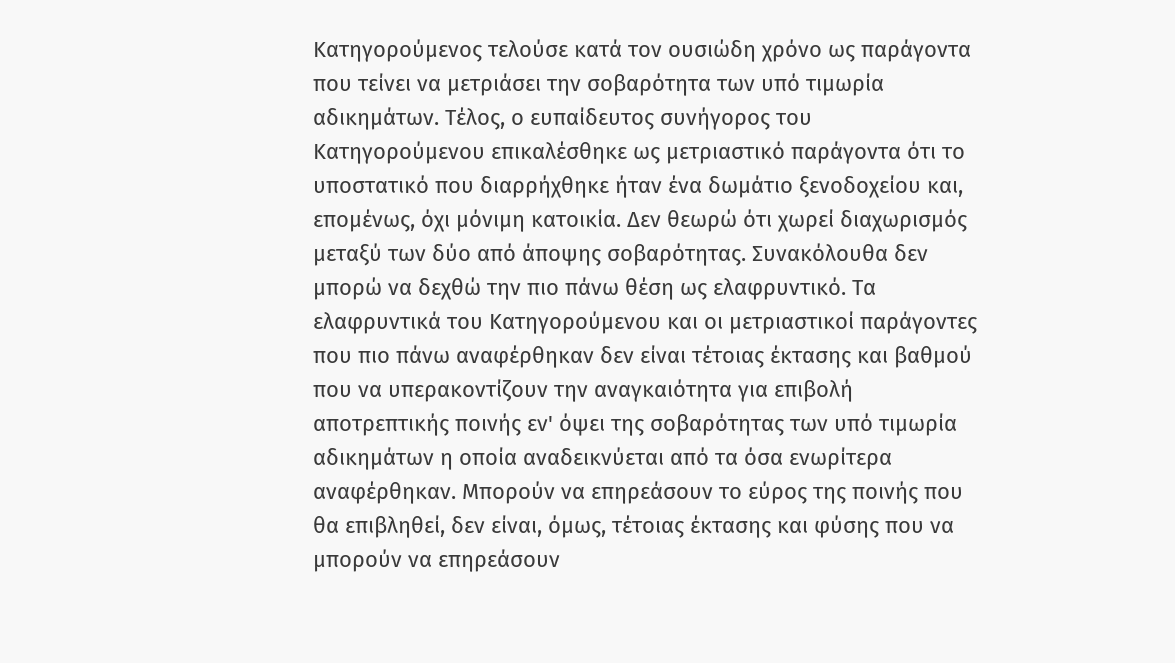Κατηγορούμενος τελούσε κατά τον ουσιώδη χρόνο ως παράγοντα που τείνει να μετριάσει την σοβαρότητα των υπό τιμωρία αδικημάτων. Τέλος, ο ευπαίδευτος συνήγορος του Κατηγορούμενου επικαλέσθηκε ως μετριαστικό παράγοντα ότι το υποστατικό που διαρρήχθηκε ήταν ένα δωμάτιο ξενοδοχείου και, επομένως, όχι μόνιμη κατοικία. Δεν θεωρώ ότι χωρεί διαχωρισμός μεταξύ των δύο από άποψης σοβαρότητας. Συνακόλουθα δεν μπορώ να δεχθώ την πιο πάνω θέση ως ελαφρυντικό. Τα ελαφρυντικά του Κατηγορούμενου και οι μετριαστικοί παράγοντες που πιο πάνω αναφέρθηκαν δεν είναι τέτοιας έκτασης και βαθμού που να υπερακοντίζουν την αναγκαιότητα για επιβολή αποτρεπτικής ποινής εν' όψει της σοβαρότητας των υπό τιμωρία αδικημάτων η οποία αναδεικνύεται από τα όσα ενωρίτερα αναφέρθηκαν. Μπορούν να επηρεάσουν το εύρος της ποινής που θα επιβληθεί, δεν είναι, όμως, τέτοιας έκτασης και φύσης που να μπορούν να επηρεάσουν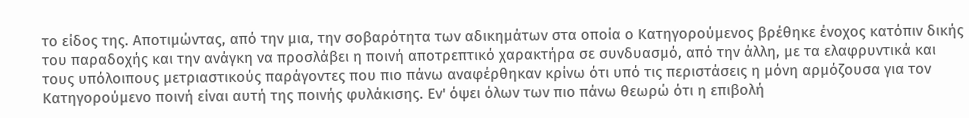το είδος της. Αποτιμώντας, από την μια, την σοβαρότητα των αδικημάτων στα οποία ο Κατηγορούμενος βρέθηκε ένοχος κατόπιν δικής του παραδοχής και την ανάγκη να προσλάβει η ποινή αποτρεπτικό χαρακτήρα σε συνδυασμό, από την άλλη, με τα ελαφρυντικά και τους υπόλοιπους μετριαστικούς παράγοντες που πιο πάνω αναφέρθηκαν κρίνω ότι υπό τις περιστάσεις η μόνη αρμόζουσα για τον Κατηγορούμενο ποινή είναι αυτή της ποινής φυλάκισης. Εν' όψει όλων των πιο πάνω θεωρώ ότι η επιβολή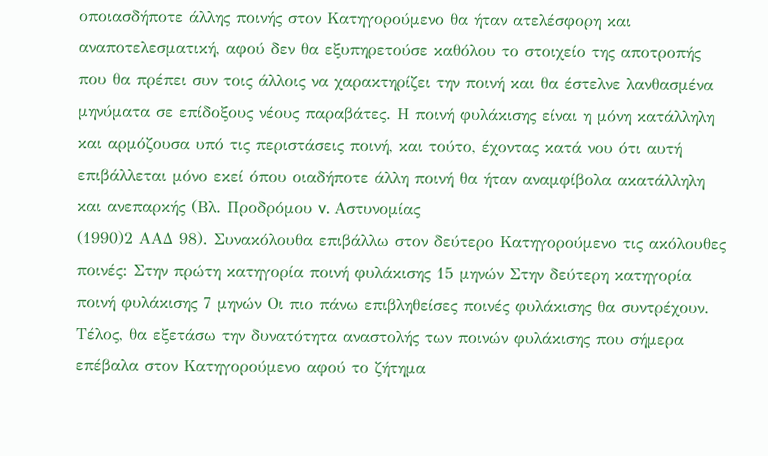οποιασδήποτε άλλης ποινής στον Κατηγορούμενο θα ήταν ατελέσφορη και αναποτελεσματική, αφού δεν θα εξυπηρετούσε καθόλου το στοιχείο της αποτροπής που θα πρέπει συν τοις άλλοις να χαρακτηρίζει την ποινή και θα έστελνε λανθασμένα μηνύματα σε επίδοξους νέους παραβάτες. Η ποινή φυλάκισης είναι η μόνη κατάλληλη και αρμόζουσα υπό τις περιστάσεις ποινή, και τούτο, έχοντας κατά νου ότι αυτή επιβάλλεται μόνο εκεί όπου οιαδήποτε άλλη ποινή θα ήταν αναμφίβολα ακατάλληλη και ανεπαρκής (Βλ. Προδρόμου v. Αστυνομίας
(1990)2 ΑΑΔ 98). Συνακόλουθα επιβάλλω στον δεύτερο Κατηγορούμενο τις ακόλουθες ποινές: Στην πρώτη κατηγορία ποινή φυλάκισης 15 μηνών Στην δεύτερη κατηγορία ποινή φυλάκισης 7 μηνών Οι πιο πάνω επιβληθείσες ποινές φυλάκισης θα συντρέχουν. Τέλος, θα εξετάσω την δυνατότητα αναστολής των ποινών φυλάκισης που σήμερα επέβαλα στον Κατηγορούμενο αφού το ζήτημα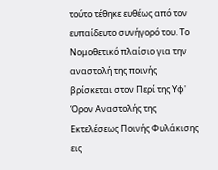τούτο τέθηκε ευθέως από τον ευπαίδευτο συνήγορό του. Το Νομοθετικό πλαίσιο για την αναστολή της ποινής βρίσκεται στον Περί της Υφ' Όρον Αναστολής της Εκτελέσεως Ποινής Φυλάκισης εις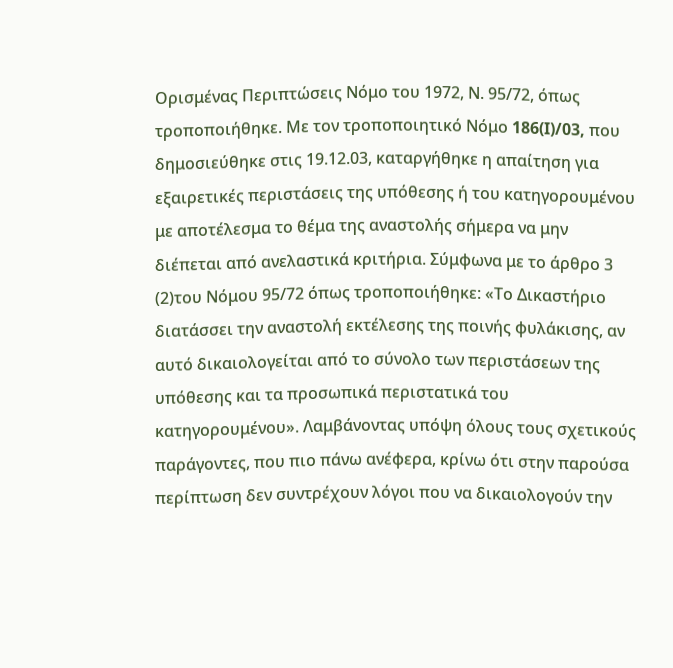Ορισμένας Περιπτώσεις Νόμο του 1972, Ν. 95/72, όπως τροποποιήθηκε. Με τον τροποποιητικό Νόμο 186(I)/03, που δημοσιεύθηκε στις 19.12.03, καταργήθηκε η απαίτηση για εξαιρετικές περιστάσεις της υπόθεσης ή του κατηγορουμένου με αποτέλεσμα το θέμα της αναστολής σήμερα να μην διέπεται από ανελαστικά κριτήρια. Σύμφωνα με το άρθρο 3
(2)του Νόμου 95/72 όπως τροποποιήθηκε: «Το Δικαστήριο διατάσσει την αναστολή εκτέλεσης της ποινής φυλάκισης, αν αυτό δικαιολογείται από το σύνολο των περιστάσεων της υπόθεσης και τα προσωπικά περιστατικά του κατηγορουμένου». Λαμβάνοντας υπόψη όλους τους σχετικούς παράγοντες, που πιο πάνω ανέφερα, κρίνω ότι στην παρούσα περίπτωση δεν συντρέχουν λόγοι που να δικαιολογούν την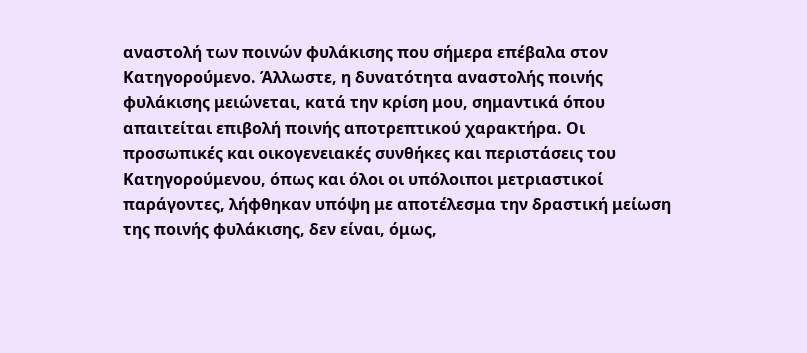αναστολή των ποινών φυλάκισης που σήμερα επέβαλα στον Κατηγορούμενο. Άλλωστε, η δυνατότητα αναστολής ποινής φυλάκισης μειώνεται, κατά την κρίση μου, σημαντικά όπου απαιτείται επιβολή ποινής αποτρεπτικού χαρακτήρα. Οι προσωπικές και οικογενειακές συνθήκες και περιστάσεις του Κατηγορούμενου, όπως και όλοι οι υπόλοιποι μετριαστικοί παράγοντες, λήφθηκαν υπόψη με αποτέλεσμα την δραστική μείωση της ποινής φυλάκισης, δεν είναι, όμως,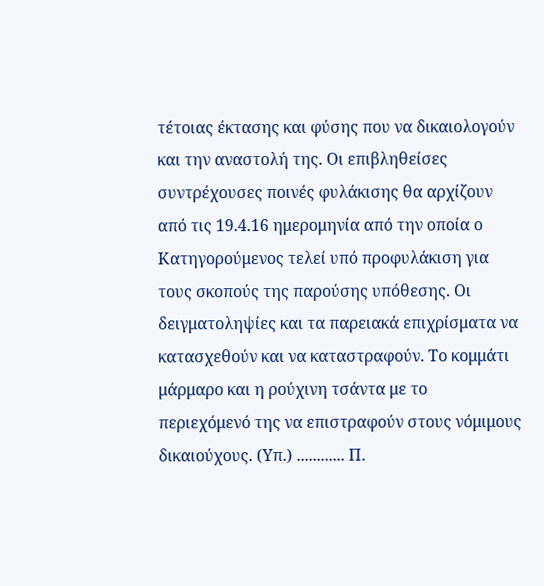τέτοιας έκτασης και φύσης που να δικαιολογούν και την αναστολή της. Οι επιβληθείσες συντρέχουσες ποινές φυλάκισης θα αρχίζουν από τις 19.4.16 ημερομηνία από την οποία ο Κατηγορούμενος τελεί υπό προφυλάκιση για τους σκοπούς της παρούσης υπόθεσης. Οι δειγματοληψίες και τα παρειακά επιχρίσματα να κατασχεθούν και να καταστραφούν. Το κομμάτι μάρμαρο και η ρούχινη τσάντα με το περιεχόμενό της να επιστραφούν στους νόμιμους δικαιούχους. (Υπ.) ............ Π.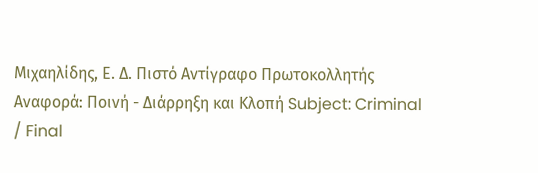Μιχαηλίδης, Ε. Δ. Πιστό Αντίγραφο Πρωτοκολλητής Αναφορά: Ποινή - Διάρρηξη και Κλοπή Subject: Criminal / Final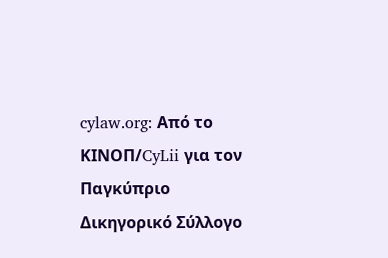cylaw.org: Από το ΚΙΝOΠ/CyLii για τον Παγκύπριο Δικηγορικό Σύλλογο